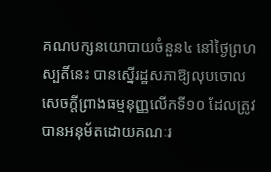គណបក្សនយោបាយចំនួន៤ នៅថ្ងៃព្រហស្បតិ៍នេះ បានស្នើរដ្ឋសភាឱ្យលុបចោលសេចក្តីព្រាងធម្មនុញ្ញលើកទី១០ ដែលត្រូវបានអនុម័តដោយគណៈរ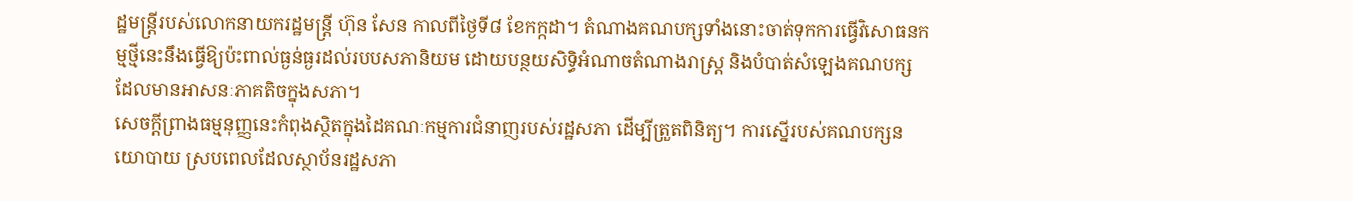ដ្ឋមន្ត្រីរបស់លោកនាយករដ្ឋមន្ត្រី ហ៊ុន សែន កាលពីថ្ងៃទី៨ ខែកក្កដា។ តំណាងគណបក្សទាំងនោះចាត់ទុកការធ្វើវិសោធនកម្មថ្មីនេះនឹងធ្វើឱ្យប៉ះពាល់ធ្ងន់ធ្ងរដល់របបសភានិយម ដោយបន្ថយសិទ្ធិអំណាចតំណាងរាស្ត្រ និងបំបាត់សំឡេងគណបក្សដែលមានអាសនៈភាគតិចក្នុងសភា។
សេចក្តីព្រាងធម្មនុញ្ញនេះកំពុងស្ថិតក្នុងដៃគណៈកម្មការជំនាញរបស់រដ្ឋសភា ដើម្បីត្រួតពិនិត្យ។ ការស្នើរបស់គណបក្សនយោបាយ ស្របពេលដែលស្ថាប័នរដ្ឋសភា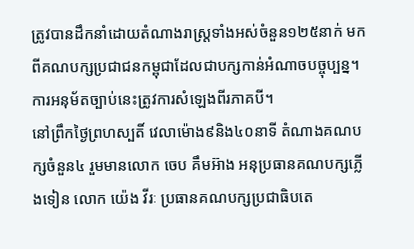ត្រូវបានដឹកនាំដោយតំណាងរាស្រ្តទាំងអស់ចំនួន១២៥នាក់ មកពីគណបក្សប្រជាជនកម្ពុជាដែលជាបក្សកាន់អំណាចបច្ចុប្បន្ន។ ការអនុម័តច្បាប់នេះត្រូវការសំឡេងពីរភាគបី។
នៅព្រឹកថ្ងៃព្រហស្បតិ៍ វេលាម៉ោង៩និង៤០នាទី តំណាងគណបក្សចំនួន៤ រួមមានលោក ចេប គឹមអ៊ាង អនុប្រធានគណបក្សភ្លើងទៀន លោក យ៉េង វីរៈ ប្រធានគណបក្សប្រជាធិបតេ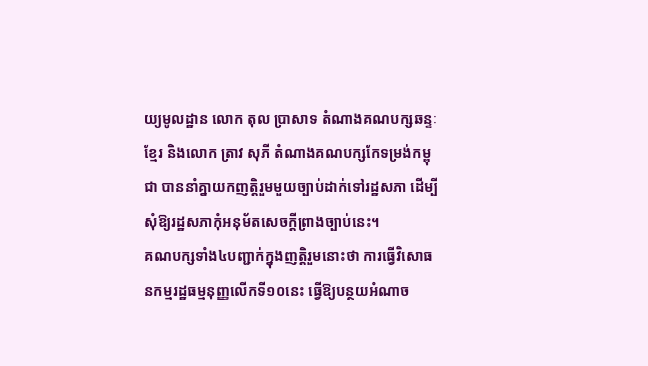យ្យមូលដ្ឋាន លោក តុល ប្រាសាទ តំណាងគណបក្សឆន្ទៈខ្មែរ និងលោក ត្រាវ សុភី តំណាងគណបក្សកែទម្រង់កម្ពុជា បាននាំគ្នាយកញត្តិរួមមួយច្បាប់ដាក់ទៅរដ្ឋសភា ដើម្បីសុំឱ្យរដ្ឋសភាកុំអនុម័តសេចក្តីព្រាងច្បាប់នេះ។
គណបក្សទាំង៤បញ្ជាក់ក្នុងញត្តិរួមនោះថា ការធ្វើវិសោធនកម្មរដ្ឋធម្មនុញ្ញលើកទី១០នេះ ធ្វើឱ្យបន្ថយអំណាច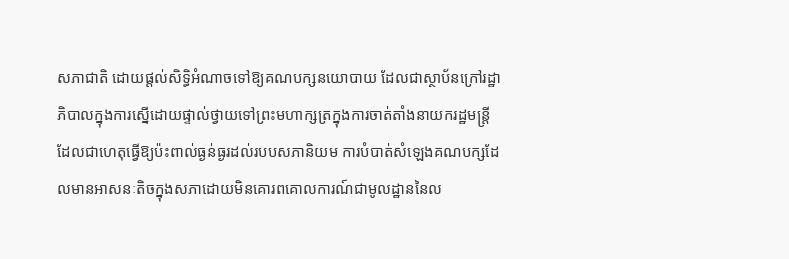សភាជាតិ ដោយផ្តល់សិទ្ធិអំណាចទៅឱ្យគណបក្សនយោបាយ ដែលជាស្ថាប័នក្រៅរដ្ឋាភិបាលក្នុងការស្នើដោយផ្ទាល់ថ្វាយទៅព្រះមហាក្សត្រក្នុងការចាត់តាំងនាយករដ្ឋមន្ត្រី ដែលជាហេតុធ្វើឱ្យប៉ះពាល់ធ្ងន់ធ្ងរដល់របបសភានិយម ការបំបាត់សំឡេងគណបក្សដែលមានអាសនៈតិចក្នុងសភាដោយមិនគោរពគោលការណ៍ជាមូលដ្ឋាននៃល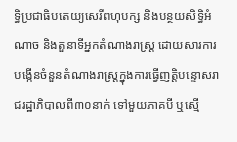ទ្ធិប្រជាធិបតេយ្យសេរីពហុបក្ស និងបន្ថយសិទ្ធិអំណាច និងតួនាទីអ្នកតំណាងរាស្ត្រ ដោយសារការបង្កើនចំនួនតំណាងរាស្ត្រក្នុងការធ្វើញត្តិបន្ទោសរាជរដ្ឋាភិបាលពី៣០នាក់ ទៅមួយភាគបី ឬស្មើ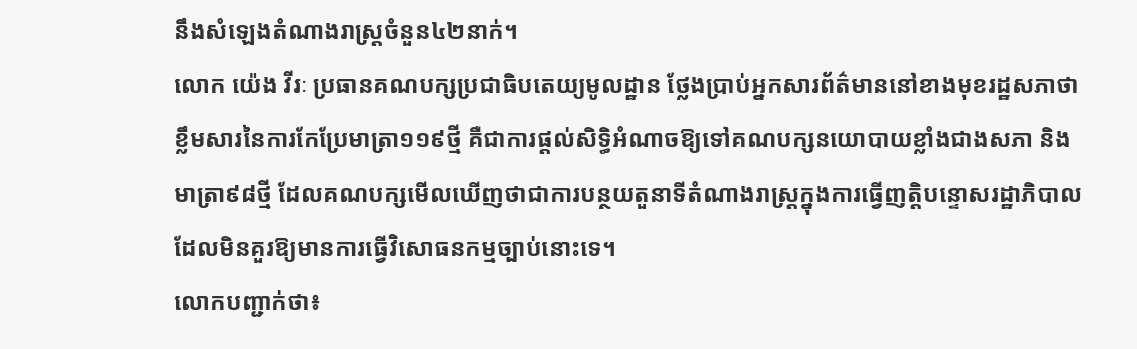នឹងសំឡេងតំណាងរាស្ត្រចំនួន៤២នាក់។
លោក យ៉េង វីរៈ ប្រធានគណបក្សប្រជាធិបតេយ្យមូលដ្ឋាន ថ្លែងប្រាប់អ្នកសារព័ត៌មាននៅខាងមុខរដ្ឋសភាថាខ្លឹមសារនៃការកែប្រែមាត្រា១១៩ថ្មី គឺជាការផ្តល់សិទិ្ធអំណាចឱ្យទៅគណបក្សនយោបាយខ្លាំងជាងសភា និងមាត្រា៩៨ថ្មី ដែលគណបក្សមើលឃើញថាជាការបន្ថយតួនាទីតំណាងរាស្រ្តក្នុងការធ្វើញត្តិបន្ទោសរដ្ឋាភិបាល ដែលមិនគួរឱ្យមានការធ្វើវិសោធនកម្មច្បាប់នោះទេ។
លោកបញ្ជាក់ថា៖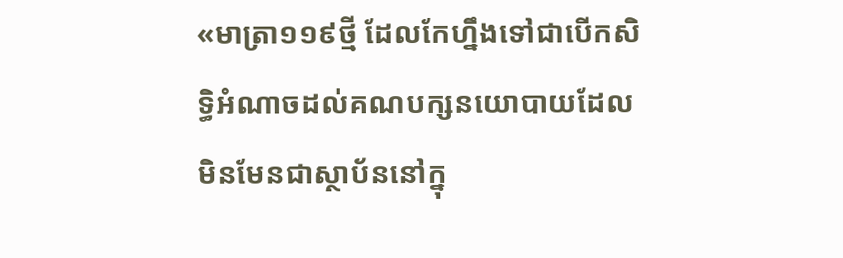«មាត្រា១១៩ថ្មី ដែលកែហ្នឹងទៅជាបើកសិទ្ធិអំណាចដល់គណបក្សនយោបាយដែលមិនមែនជាស្ថាប័ននៅក្នុ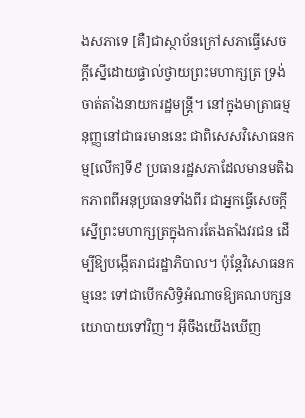ងសភាទេ [គឺ]ជាស្ថាប័នក្រៅសភាធ្វើសេចក្តីស្នើដោយផ្ទាល់ថ្វាយព្រះមហាក្សត្រ ទ្រង់ចាត់តាំងនាយករដ្ឋមន្ត្រី។ នៅក្នុងមាត្រាធម្មនុញ្ញនៅជាធរមាននេះ ជាពិសេសវិសោធនកម្ម[លើក]ទី៩ ប្រធានរដ្ឋសភាដែលមានមតិឯកភាពពីអនុប្រធានទាំងពីរ ជាអ្នកធ្វើសេចក្តីស្នើព្រះមហាក្សត្រក្នុងការតែងតាំងវរជន ដើម្បីឱ្យបង្កើតរាជរដ្ឋាភិបាល។ ប៉ុន្តែវិសោធនកម្មនេះ ទៅជាបើកសិទ្ធិអំណាចឱ្យគណបក្សនយោបាយទៅវិញ។ អ៊ីចឹងយើងឃើញ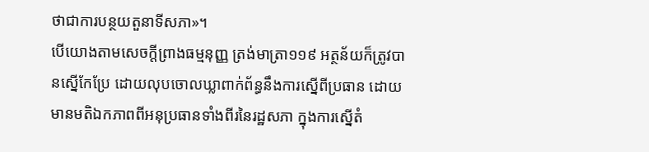ថាជាការបន្ថយតួនាទីសភា»។
បើយោងតាមសេចក្តីព្រាងធម្មនុញ្ញ ត្រង់មាត្រា១១៩ អត្ថន័យក៏ត្រូវបានស្នើកែប្រែ ដោយលុបចោលឃ្លាពាក់ព័ន្ធនឹងការស្នើពីប្រធាន ដោយមានមតិឯកភាពពីអនុប្រធានទាំងពីរនៃរដ្ឋសភា ក្នុងការស្នើតំ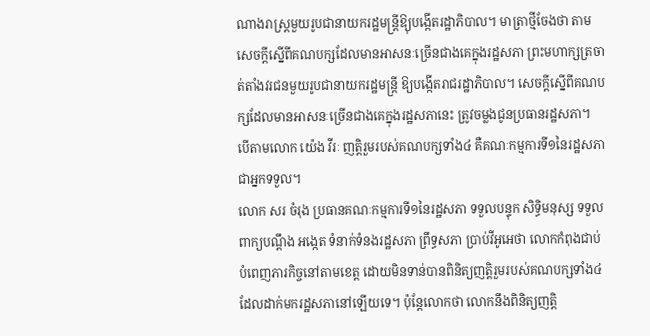ណាងរាស្ត្រមួយរូបជានាយករដ្ឋមន្ត្រីឱ្យុបង្កើតរដ្ឋាភិបាល។ មាត្រាថ្មីចែងថា តាមសេចក្តីស្នើពីគណបក្សដែលមានអាសនៈច្រើនជាងគេក្នុងរដ្ឋសភា ព្រះមហាក្សត្រចាត់តាំងវរជនមួយរូបជានាយករដ្ឋមន្ត្រី ឱ្យបង្កើតរាជរដ្ឋាភិបាល។ សេចក្តីស្នើពីគណបក្សដែលមានអាសនៈច្រើនជាងគេក្នុងរដ្ឋសភានេះ ត្រូវចម្លងជូនប្រធានរដ្ឋសភា។
បើតាមលោក យ៉េង វីរៈ ញត្តិរួមរបស់គណបក្សទាំង៤ គឺគណៈកម្មការទី១នៃរដ្ឋសភាជាអ្នកទទួល។
លោក សរ ចំរុង ប្រធានគណៈកម្មការទី១នៃរដ្ឋសភា ទទួលបន្ទុក សិទ្ធិមនុស្ស ទទួលពាក្យបណ្តឹង អង្កេត ទំនាក់ទំនងរដ្ឋសភា ព្រឹទ្ធសភា ប្រាប់វីអូអេថា លោកកំពុងជាប់បំពេញភារកិច្ចនៅតាមខេត្ត ដោយមិនទាន់បានពិនិត្យញត្តិរួមរបស់គណបក្សទាំង៤ ដែលដាក់មករដ្ឋសភានៅឡើយទេ។ ប៉ុន្តែលោកថា លោកនឹងពិនិត្យញត្តិ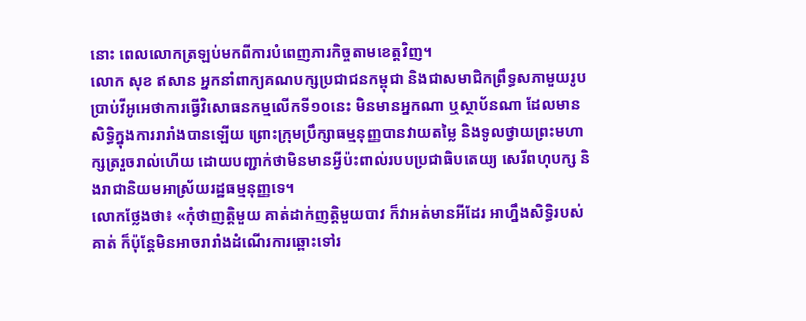នោះ ពេលលោកត្រឡប់មកពីការបំពេញភារកិច្ចតាមខេត្តវិញ។
លោក សុខ ឥសាន អ្នកនាំពាក្យគណបក្សប្រជាជនកម្ពុជា និងជាសមាជិកព្រឹទ្ធសភាមួយរូប ប្រាប់វីអូអេថាការធ្វើវិសោធនកម្មលើកទី១០នេះ មិនមានអ្នកណា ឬស្ថាប័នណា ដែលមានសិទ្ធិក្នុងការរារាំងបានឡើយ ព្រោះក្រុមប្រឹក្សាធម្មនុញ្ញបានវាយតម្លៃ និងទូលថ្វាយព្រះមហាក្សត្ររួចរាល់ហើយ ដោយបញ្ជាក់ថាមិនមានអ្វីប៉ះពាល់របបប្រជាធិបតេយ្យ សេរីពហុបក្ស និងរាជានិយមអាស្រ័យរដ្ឋធម្មនុញ្ញទេ។
លោកថ្លែងថា៖ «កុំថាញត្តិមួយ គាត់ដាក់ញត្តិមួយបាវ ក៏វាអត់មានអីដែរ អាហ្នឹងសិទ្ធិរបស់គាត់ ក៏ប៉ុន្តែមិនអាចរារាំងដំណើរការឆ្ពោះទៅរ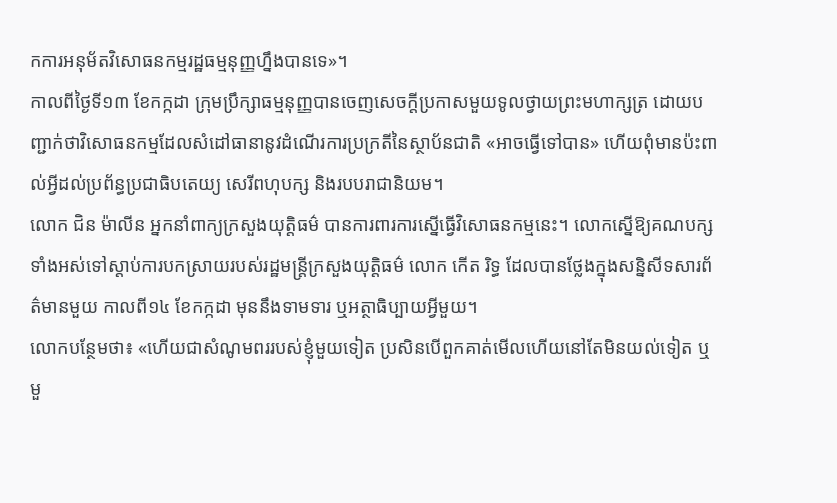កការអនុម័តវិសោធនកម្មរដ្ឋធម្មនុញ្ញហ្នឹងបានទេ»។
កាលពីថ្ងៃទី១៣ ខែកក្កដា ក្រុមប្រឹក្សាធម្មនុញ្ញបានចេញសេចក្តីប្រកាសមួយទូលថ្វាយព្រះមហាក្សត្រ ដោយបញ្ជាក់ថាវិសោធនកម្មដែលសំដៅធានានូវដំណើរការប្រក្រតីនៃស្ថាប័នជាតិ «អាចធ្វើទៅបាន» ហើយពុំមានប៉ះពាល់អ្វីដល់ប្រព័ន្ធប្រជាធិបតេយ្យ សេរីពហុបក្ស និងរបបរាជានិយម។
លោក ជិន ម៉ាលីន អ្នកនាំពាក្យក្រសួងយុត្តិធម៌ បានការពារការស្នើធ្វើវិសោធនកម្មនេះ។ លោកស្នើឱ្យគណបក្សទាំងអស់ទៅស្តាប់ការបកស្រាយរបស់រដ្ឋមន្ត្រីក្រសួងយុត្តិធម៌ លោក កើត រិទ្ធ ដែលបានថ្លែងក្នុងសន្និសីទសារព័ត៌មានមួយ កាលពី១៤ ខែកក្កដា មុននឹងទាមទារ ឬអត្ថាធិប្បាយអ្វីមួយ។
លោកបន្ថែមថា៖ «ហើយជាសំណូមពររបស់ខ្ញុំមួយទៀត ប្រសិនបើពួកគាត់មើលហើយនៅតែមិនយល់ទៀត ឬមួ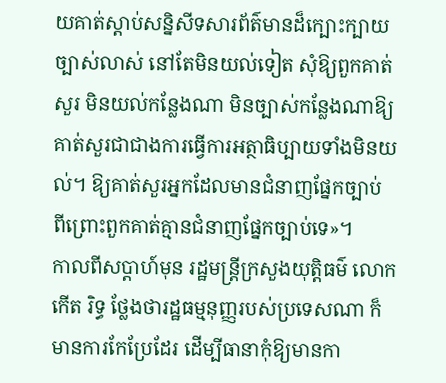យគាត់ស្តាប់សន្និសីទសារព័ត៌មានដ៏ក្បោះក្បាយច្បាស់លាស់ នៅតែមិនយល់ទៀត សុំឱ្យពួកគាត់សួរ មិនយល់កន្លែងណា មិនច្បាស់កន្លែងណាឱ្យគាត់សួរជាជាងការធ្វើការអត្ថាធិប្បាយទាំងមិនយល់។ ឱ្យគាត់សួរអ្នកដែលមានជំនាញផ្នែកច្បាប់ ពីព្រោះពួកគាត់គ្មានជំនាញផ្នែកច្បាប់ទេ»។
កាលពីសប្តាហ៍មុន រដ្ឋមន្ត្រីក្រសួងយុត្តិធម៌ លោក កើត រិទ្ធ ថ្លែងថារដ្ឋធម្មនុញ្ញរបស់ប្រទេសណា ក៏មានការកែប្រែដែរ ដើម្បីធានាកុំឱ្យមានកា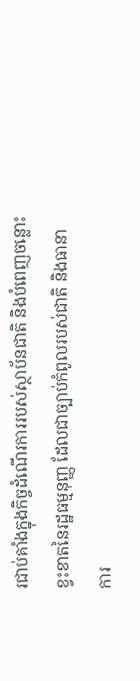រជាប់គាំងក្នុងកិច្ចដំណើរការរបស់ស្ថាប័នជាតិ និងបំពេញចន្លោះខ្វះខាតនៃរដ្ឋធម្មនុញ្ញ ដែលជាច្បាប់កំពូលរបស់ជាតិ និងធានាការ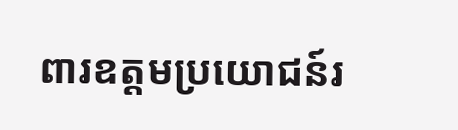ពារឧត្តមប្រយោជន៍រ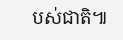បស់ជាតិ៕